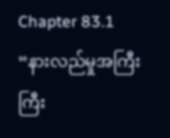Chapter 83.1
“နားလည်မှုအကြီးကြီး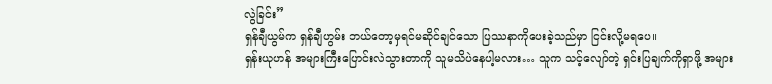လွဲခြင်း”
ရှန်ချီယွမ်က ရှန်ချီဟွမ်း ဘယ်တော့မှရင်မဆိုင်ချင်သော ပြဿနာကိုပေးခဲ့သည်မှာ ငြင်းလို့မရပေ။
ရှန်းယုဟန် အများကြီးပြောင်းလဲသွားတာကို သူမသိပဲနေပါ့မလား… သူက သင့်လျော်တဲ့ ရှင်းပြချက်ကိုရှာဖို့ အများ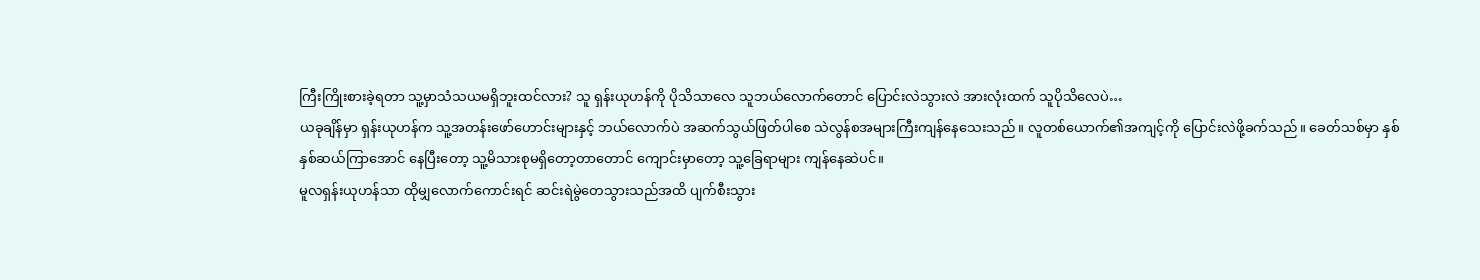ကြီးကြိုးစားခဲ့ရတာ သူ့မှာသံသယမရှိဘူးထင်လား? သူ ရှန်းယုဟန်ကို ပိုသိသာလေ သူဘယ်လောက်တောင် ပြောင်းလဲသွားလဲ အားလုံးထက် သူပိုသိလေပဲ…
ယခုချိန်မှာ ရှန်းယုဟန်က သူ့အတန်းဖော်ဟောင်းများနှင့် ဘယ်လောက်ပဲ အဆက်သွယ်ဖြတ်ပါစေ သဲလွန်စအများကြီးကျန်နေသေးသည်။ လူတစ်ယောက်၏အကျင့်ကို ပြောင်းလဲဖို့ခက်သည်။ ခေတ်သစ်မှာ နှစ်နှစ်ဆယ်ကြာအောင် နေပြီးတော့ သူ့မိသားစုမရှိတော့တာတောင် ကျောင်းမှာတော့ သူ့ခြေရာများ ကျန်နေဆဲပင်။
မူလရှန်းယုဟန်သာ ထိုမျှလောက်ကောင်းရင် ဆင်းရဲမွဲတေသွားသည်အထိ ပျက်စီးသွား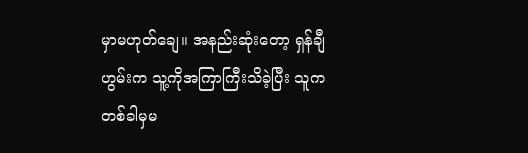မှာမဟုတ်ချေ။ အနည်းဆုံးတော့ ရှန်ချီဟွမ်းက သူ့ကိုအကြာကြီးသိခဲ့ပြီး သူက တစ်ခါမှမ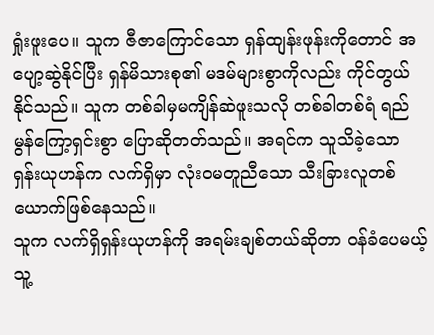ရှုံးဖူးပေ။ သူက ဇီဇာကြောင်သော ရှန်ထျန်းဖုန်းကိုတောင် အပျော့ဆွဲနိုင်ပြီး ရှန်မိသားစု၏ မဒမ်များစွာကိုလည်း ကိုင်တွယ်နိုင်သည်။ သူက တစ်ခါမှမကျိန်ဆဲဖူးသလို တစ်ခါတစ်ရံ ရည်မွန်ကြော့ရှင်းစွာ ပြောဆိုတတ်သည်။ အရင်က သူသိခဲ့သော ရှန်းယုဟန်က လက်ရှိမှာ လုံးဝမတူညီသော သီးခြားလူတစ်ယောက်ဖြစ်နေသည်။
သူက လက်ရှိရှန်းယုဟန်ကို အရမ်းချစ်တယ်ဆိုတာ ဝန်ခံပေမယ့် သူ့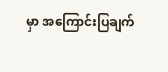မှာ အကြောင်းပြချက်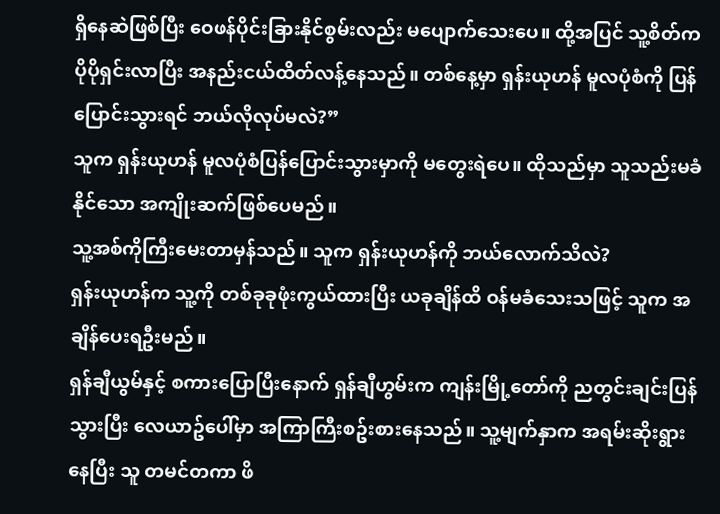ရှိနေဆဲဖြစ်ပြီး ဝေဖန်ပိုင်းခြားနိုင်စွမ်းလည်း မပျောက်သေးပေ။ ထို့အပြင် သူ့စိတ်က ပိုပိုရှင်းလာပြီး အနည်းငယ်ထိတ်လန့်နေသည်။ တစ်နေ့မှာ ရှန်းယုဟန် မူလပုံစံကို ပြန်ပြောင်းသွားရင် ဘယ်လိုလုပ်မလဲ?”
သူက ရှန်းယုဟန် မူလပုံစံပြန်ပြောင်းသွားမှာကို မတွေးရဲပေ။ ထိုသည်မှာ သူသည်းမခံနိုင်သော အကျိုးဆက်ဖြစ်ပေမည်။
သူ့အစ်ကိုကြီးမေးတာမှန်သည်။ သူက ရှန်းယုဟန်ကို ဘယ်လောက်သိလဲ?
ရှန်းယုဟန်က သူ့ကို တစ်ခုခုဖုံးကွယ်ထားပြီး ယခုချိန်ထိ ဝန်မခံသေးသဖြင့် သူက အချိန်ပေးရဦးမည်။
ရှန်ချီယွမ်နှင့် စကားပြောပြီးနောက် ရှန်ချီဟွမ်းက ကျန်းမြို့တော်ကို ညတွင်းချင်းပြန်သွားပြီး လေယာဥ်ပေါ်မှာ အကြာကြီးစဥ်းစားနေသည်။ သူ့မျက်နှာက အရမ်းဆိုးရွားနေပြီး သူ တမင်တကာ ဖိ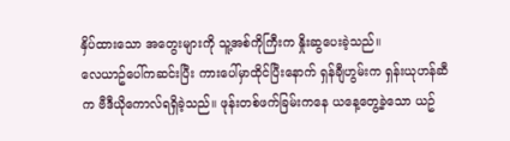နှိပ်ထားသော အတွေးများကို သူ့အစ်ကိုကြီးက နှိုးဆွပေးခဲ့သည်။
လေယာဥ်ပေါ်ကဆင်းပြီး ကားပေါ်မှာထိုင်ပြီးနောက် ရှန်ချီဟွမ်းက ရှန်းယုဟန်ဆီက ဗီဒီယိုကောလ်ရရှိခဲ့သည်။ ဖုန်းတစ်ဖက်ခြမ်းကနေ ယနေ့တွေ့ခဲ့သော ယဥ်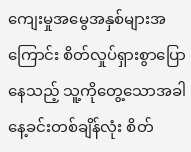ကျေးမှုအမွေအနှစ်များအကြောင်း စိတ်လှုပ်ရှားစွာပြောနေသည့် သူ့ကိုတွေ့သောအခါ နေ့ခင်းတစ်ချိန်လုံး စိတ်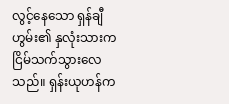လွင့်နေသော ရှန်ချီဟွမ်း၏ နှလုံးသားက ငြိမ်သက်သွားလေသည်။ ရှန်းယုဟန်က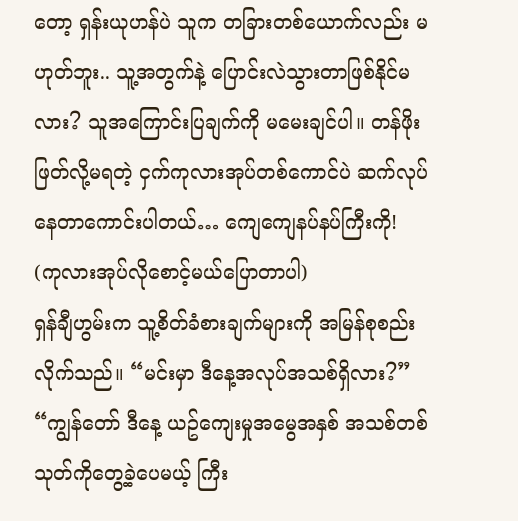တော့ ရှန်းယုဟန်ပဲ သူက တခြားတစ်ယောက်လည်း မဟုတ်ဘူး.. သူ့အတွက်နဲ့ ပြောင်းလဲသွားတာဖြစ်နိုင်မလား? သူအကြောင်းပြချက်ကို မမေးချင်ပါ။ တန်ဖိုးဖြတ်လို့မရတဲ့ ငှက်ကုလားအုပ်တစ်ကောင်ပဲ ဆက်လုပ်နေတာကောင်းပါတယ်… ကျေကျေနပ်နပ်ကြီးကို!
(ကုလားအုပ်လိုစောင့်မယ်ပြောတာပါ)
ရှန်ချီဟွမ်းက သူ့စိတ်ခံစားချက်များကို အမြန်စုစည်းလိုက်သည်။ “မင်းမှာ ဒီနေ့အလုပ်အသစ်ရှိလား?”
“ကျွန်တော် ဒီနေ့ ယဥ်ကျေးမှုအမွေအနှစ် အသစ်တစ်သုတ်ကိုတွေ့ခဲ့ပေမယ့် ကြီး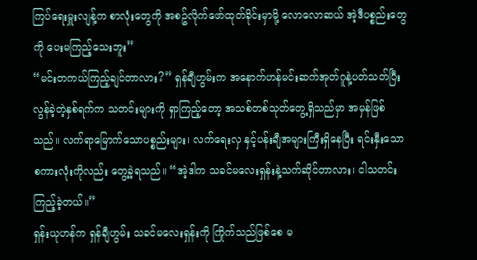ကြပ်ရေးမှူးလျန့်က စာလုံးတွေကို အစဥ်လိုက်ဖော်ထုတ်ခိုင်းမှာမို့ လောလောဆယ် အဲ့ဒီပစ္စည်းတွေကို ပေးမကြည့်သေးဘူး”
“မင်းတကယ်ကြည့်ချင်တာလား?” ရှန်ချီဟွမ်းက အနောက်ဟန်မင်းဆက်အုတ်ဂူနဲ့ပတ်သတ်ပြီး လွန်ခဲ့တဲ့နှစ်ရက်က သတင်းများကို ရှာကြည့်တော့ အသစ်တစ်သုတ်တွေ့ရှိသည်မှာ အမှန်ဖြစ်သည်။ လက်ရာမြောက်သောပစ္စည်းများ၊ လက်ရေးလှ နှင့်ပန်းချီအများကြီးရှိနေပြီး ရင်းနှီးသောစကားလုံးကိုလည်း တွေ့ခဲ့ရသည်။ “အဲ့ဒါက သခင်မလေးရှန်းနဲ့သက်ဆိုင်တာလား၊ ငါသတင်းကြည့်ခဲ့တယ်။”
ရှန်းယုဟန်က ရှန်ချီဟွမ်း သခင်မလေးရှန်းကို ကြိုက်သည်ဖြစ်စေ မ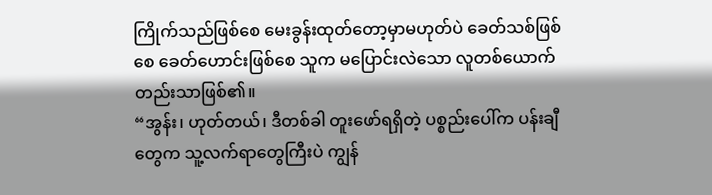ကြိုက်သည်ဖြစ်စေ မေးခွန်းထုတ်တော့မှာမဟုတ်ပဲ ခေတ်သစ်ဖြစ်စေ ခေတ်ဟောင်းဖြစ်စေ သူက မပြောင်းလဲသော လူတစ်ယောက်တည်းသာဖြစ်၏။
“အွန်း၊ ဟုတ်တယ်၊ ဒီတစ်ခါ တူးဖော်ရရှိတဲ့ ပစ္စည်းပေါ်က ပန်းချီတွေက သူ့လက်ရာတွေကြီးပဲ ကျွန်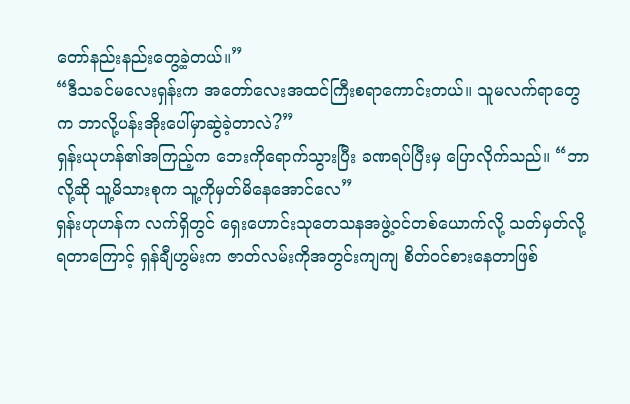တော်နည်းနည်းတွေ့ခဲ့တယ်။”
“ဒီသခင်မလေးရှန်းက အတော်လေးအထင်ကြီးစရာကောင်းတယ်။ သူမလက်ရာတွေက ဘာလို့ပန်းအိုးပေါ်မှာဆွဲခဲ့တာလဲ?”
ရှန်းယုဟန်၏အကြည့်က ဘေးကိုရောက်သွားပြီး ခဏရပ်ပြီးမှ ပြောလိုက်သည်။ “ဘာလို့ဆို သူ့မိသားစုက သူ့ကိုမှတ်မိနေအောင်လေ”
ရှန်းဟုဟန်က လက်ရှိတွင် ရှေးဟောင်းသုတေသနအဖွဲ့ဝင်တစ်ယောက်လို့ သတ်မှတ်လို့ရတာကြောင့် ရှန်ချီဟွမ်းက ဇာတ်လမ်းကိုအတွင်းကျကျ စိတ်ဝင်စားနေတာဖြစ်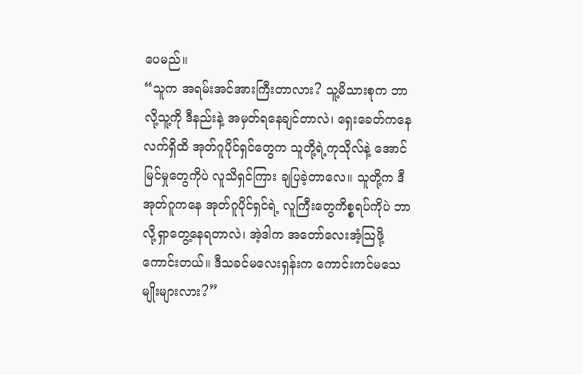ပေမည်။
“သူက အရမ်းအင်အားကြီးတာလား? သူ့မိသားစုက ဘာလို့သူ့ကို ဒီနည်းနဲ့ အမှတ်ရနေချင်တာလဲ၊ ရှေးခေတ်ကနေ လက်ရှိထိ အုတ်ဂူပိုင်ရှင်တွေက သူတို့ရဲ့ကုသိုလ်နဲ့ အောင်မြင်မှုတွေကိုပဲ လူသိရှင်ကြား ချပြခဲ့တာလေ။ သူတို့က ဒီအုတ်ဂူကနေ အုတ်ဂူပိုင်ရှင်ရဲ့ လူကြီးတွေကိစ္စရပ်ကိုပဲ ဘာလို့ရှာတွေ့နေရတာလဲ၊ အဲ့ဒါက အတော်လေးအံ့သြဖို့ကောင်းတယ်။ ဒီသခင်မလေးရှန်းက ကောင်းကင်မသေမျိုးများလား?”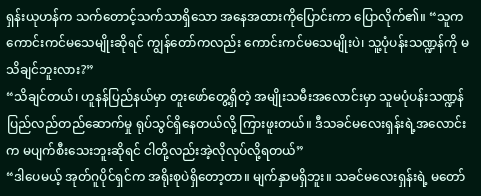ရှန်းယုဟန်က သက်တောင့်သက်သာရှိသော အနေအထားကိုပြောင်းကာ ပြောလိုက်၏။ “သူကကောင်းကင်မသေမျိုးဆိုရင် ကျွန်တော်ကလည်း ကောင်းကင်မသေမျိုးပဲ၊ သူ့ပုံပန်းသဏ္ဍန်ကို မသိချင်ဘူးလား?”
“သိချင်တယ်၊ ဟူနန်ပြည်နယ်မှာ တူးဖော်တွေ့ရှိတဲ့ အမျိုးသမီးအလောင်းမှာ သူမပုံပန်းသဏ္ဍန် ပြည်လည်တည်ဆောက်မှု ရုပ်သွင်ရှိနေတယ်လို့ ကြားဖူးတယ်။ ဒီသခင်မလေးရှန်းရဲ့အလောင်းက မပျက်စီးသေးဘူးဆိုရင် ငါတို့လည်းအဲ့လိုလုပ်လို့ရတယ်”
“ဒါပေမယ့် အုတ်ဂူပိုင်ရှင်က အရိုးစုပဲရှိတော့တာ။ မျက်နှာမရှိဘူး။ သခင်မလေးရှန်းရဲ့ မတော်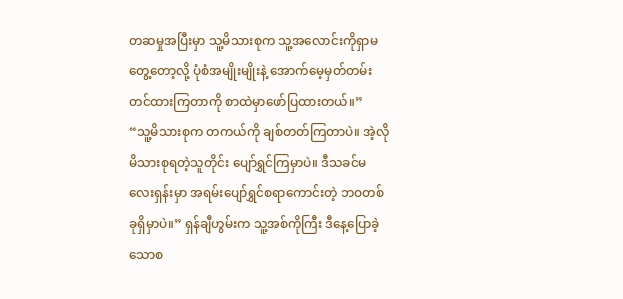တဆမှုအပြီးမှာ သူ့မိသားစုက သူ့အလောင်းကိုရှာမတွေ့တော့လို့ ပုံစံအမျိုးမျိုးနဲ့ အောက်မေ့မှတ်တမ်းတင်ထားကြတာကို စာထဲမှာဖော်ပြထားတယ်။”
“သူ့မိသားစုက တကယ်ကို ချစ်တတ်ကြတာပဲ။ အဲ့လိုမိသားစုရတဲ့သူတိုင်း ပျော်ရွှင်ကြမှာပဲ။ ဒီသခင်မလေးရှန်းမှာ အရမ်းပျော်ရွှင်စရာကောင်းတဲ့ ဘဝတစ်ခုရှိမှာပဲ။” ရှန်ချီဟွမ်းက သူ့အစ်ကိုကြီး ဒီနေ့ပြောခဲ့သောစ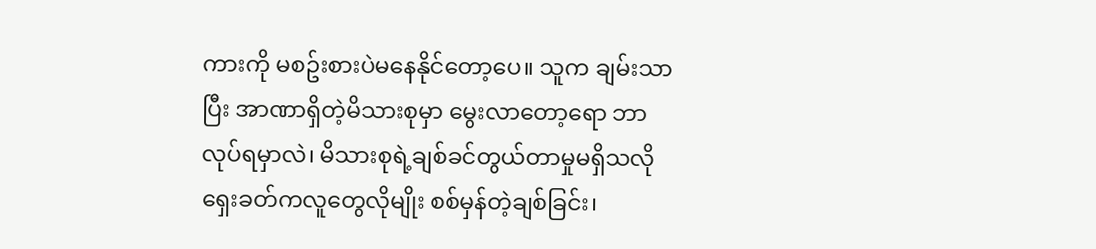ကားကို မစဥ်းစားပဲမနေနိုင်တော့ပေ။ သူက ချမ်းသာပြီး အာဏာရှိတဲ့မိသားစုမှာ မွေးလာတော့ရော ဘာလုပ်ရမှာလဲ၊ မိသားစုရဲ့ချစ်ခင်တွယ်တာမှုမရှိသလို ရှေးခတ်ကလူတွေလိုမျိုး စစ်မှန်တဲ့ချစ်ခြင်း၊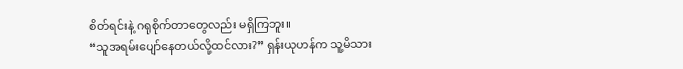စိတ်ရင်းနဲ့ ဂရုစိုက်တာတွေလည်း မရှိကြဘူး။
“သူအရမ်းပျော်နေတယ်လို့ထင်လား?” ရှန်းယုဟန်က သူ့မိသား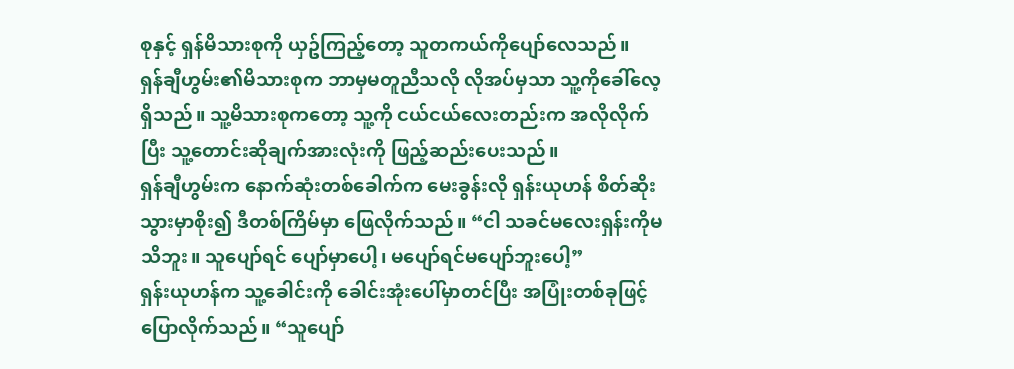စုနှင့် ရှန်မိသားစုကို ယှဥ်ကြည့်တော့ သူတကယ်ကိုပျော်လေသည်။
ရှန်ချီဟွမ်း၏မိသားစုက ဘာမှမတူညီသလို လိုအပ်မှသာ သူ့ကိုခေါ်လေ့ရှိသည်။ သူ့မိသားစုကတော့ သူ့ကို ငယ်ငယ်လေးတည်းက အလိုလိုက်ပြီး သူ့တောင်းဆိုချက်အားလုံးကို ဖြည့်ဆည်းပေးသည်။
ရှန်ချီဟွမ်းက နောက်ဆုံးတစ်ခေါက်က မေးခွန်းလို ရှန်းယုဟန် စိတ်ဆိုးသွားမှာစိုး၍ ဒီတစ်ကြိမ်မှာ ဖြေလိုက်သည်။ “ငါ သခင်မလေးရှန်းကိုမသိဘူး။ သူပျော်ရင် ပျော်မှာပေါ့၊ မပျော်ရင်မပျော်ဘူးပေါ့”
ရှန်းယုဟန်က သူ့ခေါင်းကို ခေါင်းအုံးပေါ်မှာတင်ပြီး အပြုံးတစ်ခုဖြင့် ပြောလိုက်သည်။ “သူပျော်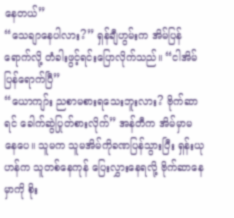နေတယ်”
“သေချာနေပါလား?” ရှန်ချီဟွမ်းက အိမ်ပြန်ရောက်လို့ တံခါးဖွင့်ရင်းပြောလိုက်သည်။ “ငါအိမ်ပြန်ရောက်ပြီ”
“ယောကျာ်း ညစာမစားရသေးဘူးလား? ဗိုက်ဆာရင် ခေါက်ဆွဲပြုတ်စားလိုက်” အန်တီက အိမ်မှာမနေပေ။ သူမက သူမအိမ်ကိုခဏပြန်သွားပြီး ရှန်းယုဟန်က သူတစ်နေကုန် ပြေးလွှားနေရလို့ ဗိုက်ဆာနေမှာကို စိုး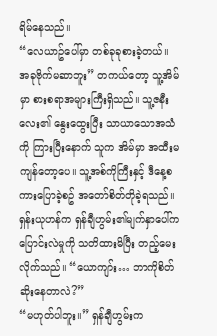ရိမ်နေသည်။
“လေယာဥ်ပေါ်မှာ တစ်ခုခုစားခဲ့တယ်။ အခုဗိုက်မဆာဘူး” တကယ်တော့ သူ့အိမ်မှာ စားစရာအများကြီးရှိသည်။ သူ့ဇနီးလေး၏ နွေးထွေးပြီး သာယာသောအသံကို ကြားပြီးနောက် သူက အိမ်မှာ အထီးမကျန်တော့ပေ။ သူ့အစ်ကိုကြီးနှင့် ဒီနေ့စကားပြောခဲ့စဥ် အတော်စိတ်တိုခဲ့ရသည်။
ရှန်းယုဟန်က ရှန်ချီဟွမ်း၏မျက်နှာပေါ်က ပြောင်းလဲမှုကို သတိထားမိပြီး တည့်မေးလိုက်သည်။ “ယောကျာ်း… ဘာကိုစိတ်ဆိုးနေတာလဲ?”
“မဟုတ်ပါဘူး။” ရှန်ချီဟွမ်းက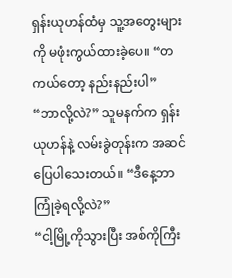ရှန်းယုဟန်ထံမှ သူ့အတွေးများကို မဖုံးကွယ်ထားခဲ့ပေ။ “တကယ်တော့ နည်းနည်းပါ”
“ဘာလို့လဲ?” သူမနက်က ရှန်းယုဟန်နဲ့ လမ်းခွဲတုန်းက အဆင်ပြေပါသေးတယ်။ “ဒီနေ့ဘာကြုံခဲ့ရလို့လဲ?”
“ငါ့မြို့ကိုသွားပြီး အစ်ကိုကြီး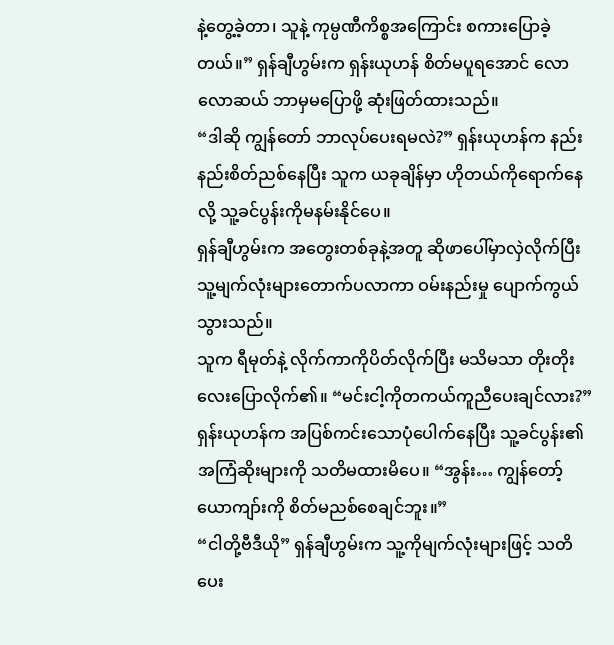နဲ့တွေ့ခဲ့တာ၊ သူနဲ့ ကုမ္ပဏီကိစ္စအကြောင်း စကားပြောခဲ့တယ်။” ရှန်ချီဟွမ်းက ရှန်းယုဟန် စိတ်မပူရအောင် လောလောဆယ် ဘာမှမပြောဖို့ ဆုံးဖြတ်ထားသည်။
“ဒါဆို ကျွန်တော် ဘာလုပ်ပေးရမလဲ?” ရှန်းယုဟန်က နည်းနည်းစိတ်ညစ်နေပြီး သူက ယခုချိန်မှာ ဟိုတယ်ကိုရောက်နေလို့ သူ့ခင်ပွန်းကိုမနမ်းနိုင်ပေ။
ရှန်ချီဟွမ်းက အတွေးတစ်ခုနဲ့အတူ ဆိုဖာပေါ်မှာလှဲလိုက်ပြီး သူ့မျက်လုံးများတောက်ပလာကာ ဝမ်းနည်းမှု ပျောက်ကွယ်သွားသည်။
သူက ရီမုတ်နဲ့ လိုက်ကာကိုပိတ်လိုက်ပြီး မသိမသာ တိုးတိုးလေးပြောလိုက်၏။ “မင်းငါ့ကိုတကယ်ကူညီပေးချင်လား?”
ရှန်းယုဟန်က အပြစ်ကင်းသောပုံပေါက်နေပြီး သူ့ခင်ပွန်း၏အကြံဆိုးများကို သတိမထားမိပေ။ “အွန်း… ကျွန်တော့်ယောကျာ်းကို စိတ်မညစ်စေချင်ဘူး။”
“ငါတို့ဗီဒီယို” ရှန်ချီဟွမ်းက သူ့ကိုမျက်လုံးများဖြင့် သတိပေး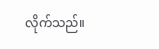လိုက်သည်။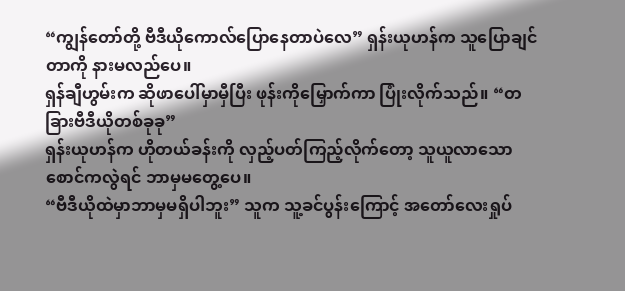“ကျွန်တော်တို့ ဗီဒီယိုကောလ်ပြောနေတာပဲလေ” ရှန်းယုဟန်က သူပြောချင်တာကို နားမလည်ပေ။
ရှန်ချီဟွမ်းက ဆိုဖာပေါ်မှာမှီပြီး ဖုန်းကိုမြှောက်ကာ ပြုံးလိုက်သည်။ “တခြားဗီဒီယိုတစ်ခုခု”
ရှန်းယုဟန်က ဟိုတယ်ခန်းကို လှည့်ပတ်ကြည့်လိုက်တော့ သူယူလာသောစောင်ကလွဲရင် ဘာမှမတွေ့ပေ။
“ဗီဒီယိုထဲမှာဘာမှမရှိပါဘူး” သူက သူ့ခင်ပွန်းကြောင့် အတော်လေးရှုပ်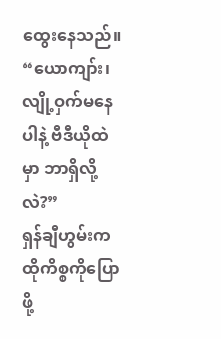ထွေးနေသည်။ “ယောကျာ်း၊ လျို့ဝှက်မနေပါနဲ့ ဗီဒီယိုထဲမှာ ဘာရှိလို့လဲ?”
ရှန်ချီဟွမ်းက ထိုကိစ္စကိုပြောဖို့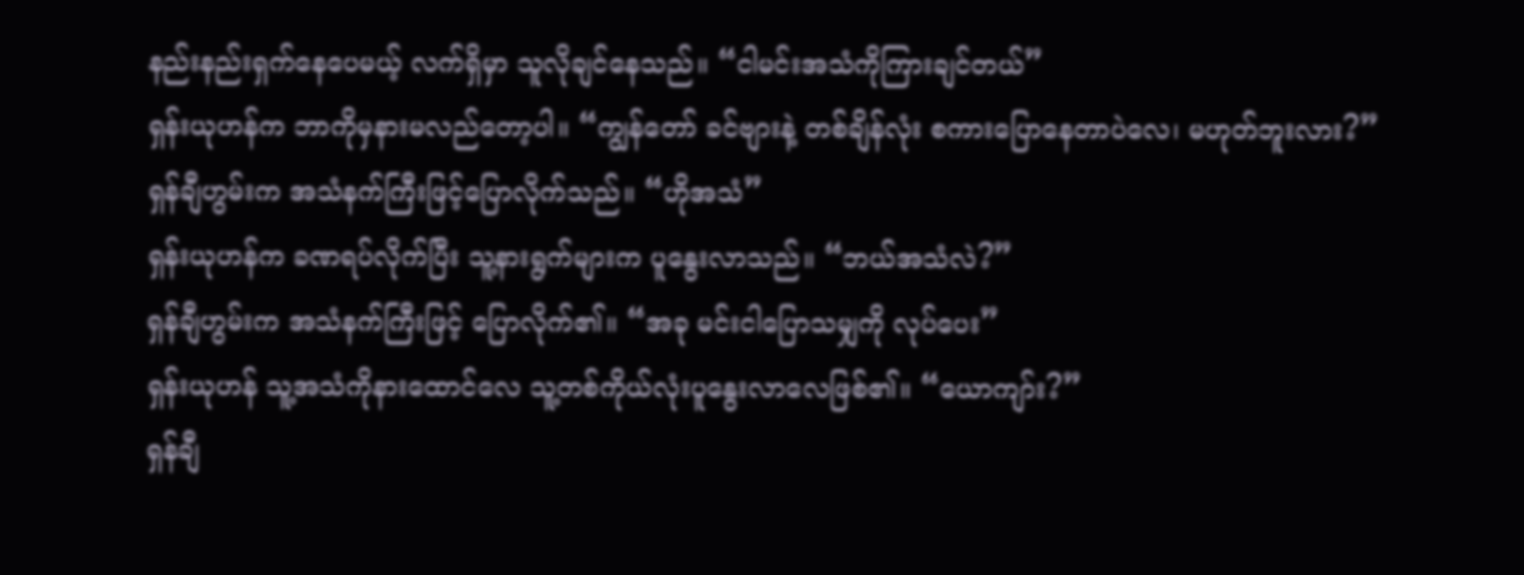နည်းနည်းရှက်နေပေမယ့် လက်ရှိမှာ သူလိုချင်နေသည်။ “ငါမင်းအသံကိုကြားချင်တယ်”
ရှန်းယုဟန်က ဘာကိုမှနားမလည်တော့ပါ။ “ကျွန်တော် ခင်ဗျားနဲ့ တစ်ချိန်လုံး စကားပြောနေတာပဲလေ၊ မဟုတ်ဘူးလား?”
ရှန်ချီဟွမ်းက အသံနက်ကြီးဖြင့်ပြောလိုက်သည်။ “ဟိုအသံ”
ရှန်းယုဟန်က ခဏရပ်လိုက်ပြီး သူ့နားရွက်များက ပူနွေးလာသည်။ “ဘယ်အသံလဲ?”
ရှန်ချီဟွမ်းက အသံနက်ကြီးဖြင့် ပြောလိုက်၏။ “အခု မင်းငါပြောသမျှကို လုပ်ပေး”
ရှန်းယုဟန် သူ့အသံကိုနားထောင်လေ သူ့တစ်ကိုယ်လုံးပူနွေးလာလေဖြစ်၏။ “ယောကျာ်း?”
ရှန်ချီ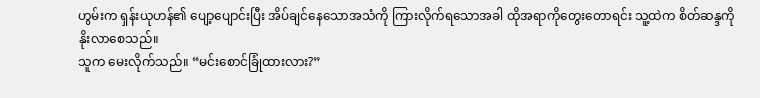ဟွမ်းက ရှန်းယုဟန်၏ ပျော့ပျောင်းပြီး အိပ်ချင်နေသောအသံကို ကြားလိုက်ရသောအခါ ထိုအရာကိုတွေးတောရင်း သူ့ထဲက စိတ်ဆန္ဒကို နိုးလာစေသည်။
သူက မေးလိုက်သည်။ “မင်းစောင်ခြုံထားလား?”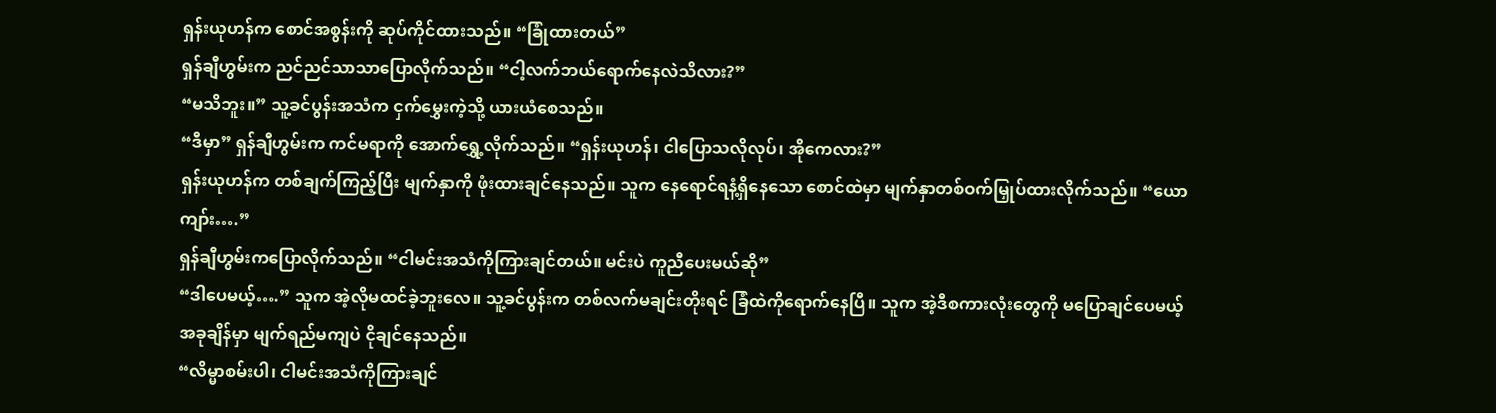ရှန်းယုဟန်က စောင်အစွန်းကို ဆုပ်ကိုင်ထားသည်။ “ခြုံထားတယ်”
ရှန်ချီဟွမ်းက ညင်ညင်သာသာပြောလိုက်သည်။ “ငါ့လက်ဘယ်ရောက်နေလဲသိလား?”
“မသိဘူး။” သူ့ခင်ပွန်းအသံက ငှက်မွှေးကဲ့သို့ ယားယံစေသည်။
“ဒီမှာ” ရှန်ချီဟွမ်းက ကင်မရာကို အောက်ရွှေ့လိုက်သည်။ “ရှန်းယုဟန်၊ ငါပြောသလိုလုပ်၊ အိုကေလား?”
ရှန်းယုဟန်က တစ်ချက်ကြည့်ပြီး မျက်နှာကို ဖုံးထားချင်နေသည်။ သူက နေရောင်ရနံ့ရှိနေသော စောင်ထဲမှာ မျက်နှာတစ်ဝက်မြှုပ်ထားလိုက်သည်။ “ယောကျာ်း….”
ရှန်ချီဟွမ်းကပြောလိုက်သည်။ “ငါမင်းအသံကိုကြားချင်တယ်။ မင်းပဲ ကူညီပေးမယ်ဆို”
“ဒါပေမယ့်….” သူက အဲ့လိုမထင်ခဲ့ဘူးလေ။ သူ့ခင်ပွန်းက တစ်လက်မချင်းတိုးရင် ခြံထဲကိုရောက်နေပြီ။ သူက အဲ့ဒီစကားလုံးတွေကို မပြောချင်ပေမယ့် အခုချိန်မှာ မျက်ရည်မကျပဲ ငိုချင်နေသည်။
“လိမ္မာစမ်းပါ၊ ငါမင်းအသံကိုကြားချင်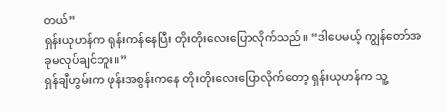တယ်”
ရှန်းယုဟန်က ရုန်းကန်နေပြီး တိုးတိုးလေးပြောလိုက်သည်။ “ဒါပေမယ့် ကျွန်တော်အခုမလုပ်ချင်ဘူး။”
ရှန်ချီဟွမ်းက ဖုန်းအစွန်းကနေ တိုးတိုးလေးပြောလိုက်တော့ ရှန်းယုဟန်က သူ့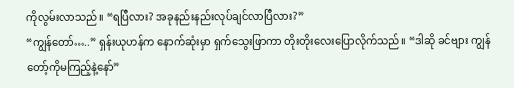ကိုလွမ်းလာသည်။ “ရပြီလား? အခုနည်းနည်းလုပ်ချင်လာပြီလား?”
“ကျွန်တော်…..” ရှန်းယုဟန်က နောက်ဆုံးမှာ ရှက်သွေးဖြာကာ တိုးတိုးလေးပြောလိုက်သည်။ “ဒါဆို ခင်ဗျား ကျွန်တော့်ကိုမကြည့်နဲ့နော်”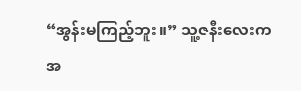“အွန်းမကြည့်ဘူး။” သူ့ဇနီးလေးက အ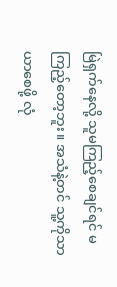မြဲရှက်နေလို့ သူမကြည့်စေချင်ရင် မကြည့်တော့ဘူး။ အသံနဲ့တင် သူ့ကိုသာယာစေဖို့ လုံ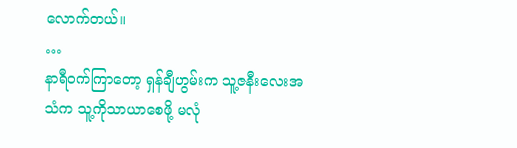လောက်တယ်။
…
နာရီဝက်ကြာတော့ ရှန်ချီဟွမ်းက သူ့ဇနီးလေးအသံက သူ့ကိုသာယာစေဖို့ မလုံ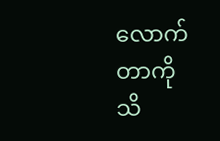လောက်တာကို သိ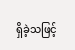ရှိခဲ့သဖြင့်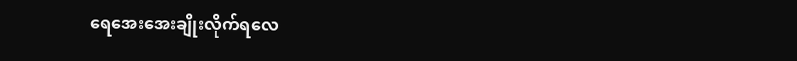ရေအေးအေးချိုးလိုက်ရလေ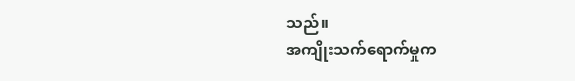သည်။
အကျိုးသက်ရောက်မှုက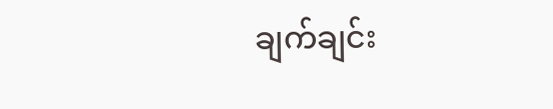ချက်ချင်း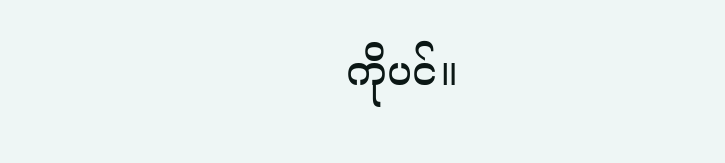ကိုပင်။